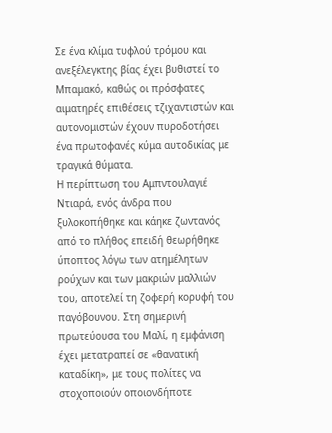Σε ένα κλίμα τυφλού τρόμου και ανεξέλεγκτης βίας έχει βυθιστεί το Μπαμακό, καθώς οι πρόσφατες αιματηρές επιθέσεις τζιχαντιστών και αυτονομιστών έχουν πυροδοτήσει ένα πρωτοφανές κύμα αυτοδικίας με τραγικά θύματα.
Η περίπτωση του Αμπντουλαγιέ Ντιαρά, ενός άνδρα που ξυλοκοπήθηκε και κάηκε ζωντανός από το πλήθος επειδή θεωρήθηκε ύποπτος λόγω των ατημέλητων ρούχων και των μακριών μαλλιών του, αποτελεί τη ζοφερή κορυφή του παγόβουνου. Στη σημερινή πρωτεύουσα του Μαλί, η εμφάνιση έχει μετατραπεί σε «θανατική καταδίκη», με τους πολίτες να στοχοποιούν οποιονδήποτε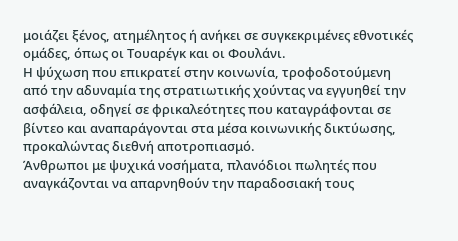μοιάζει ξένος, ατημέλητος ή ανήκει σε συγκεκριμένες εθνοτικές ομάδες, όπως οι Τουαρέγκ και οι Φουλάνι.
Η ψύχωση που επικρατεί στην κοινωνία, τροφοδοτούμενη από την αδυναμία της στρατιωτικής χούντας να εγγυηθεί την ασφάλεια, οδηγεί σε φρικαλεότητες που καταγράφονται σε βίντεο και αναπαράγονται στα μέσα κοινωνικής δικτύωσης, προκαλώντας διεθνή αποτροπιασμό.
Άνθρωποι με ψυχικά νοσήματα, πλανόδιοι πωλητές που αναγκάζονται να απαρνηθούν την παραδοσιακή τους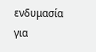ενδυμασία για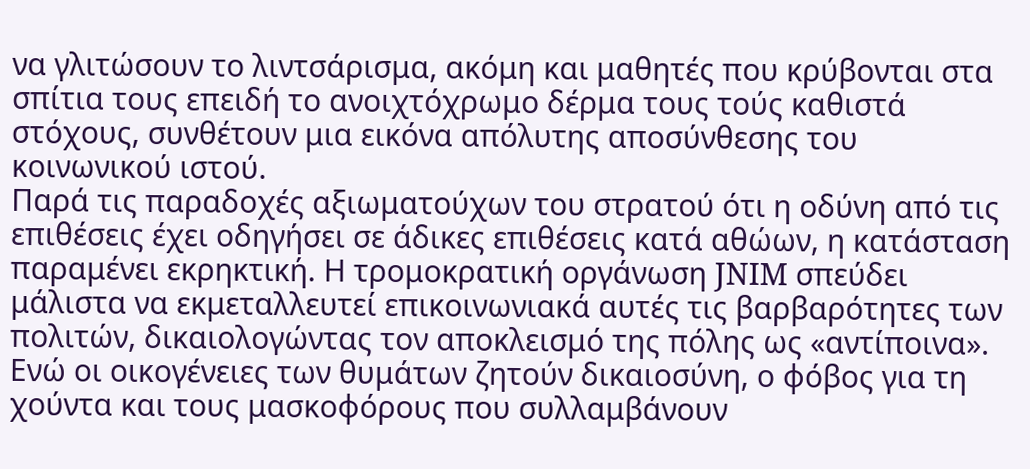να γλιτώσουν το λιντσάρισμα, ακόμη και μαθητές που κρύβονται στα σπίτια τους επειδή το ανοιχτόχρωμο δέρμα τους τούς καθιστά στόχους, συνθέτουν μια εικόνα απόλυτης αποσύνθεσης του κοινωνικού ιστού.
Παρά τις παραδοχές αξιωματούχων του στρατού ότι η οδύνη από τις επιθέσεις έχει οδηγήσει σε άδικες επιθέσεις κατά αθώων, η κατάσταση παραμένει εκρηκτική. Η τρομοκρατική οργάνωση JNIM σπεύδει μάλιστα να εκμεταλλευτεί επικοινωνιακά αυτές τις βαρβαρότητες των πολιτών, δικαιολογώντας τον αποκλεισμό της πόλης ως «αντίποινα».
Ενώ οι οικογένειες των θυμάτων ζητούν δικαιοσύνη, ο φόβος για τη χούντα και τους μασκοφόρους που συλλαμβάνουν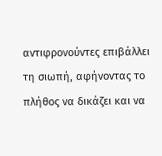αντιφρονούντες επιβάλλει τη σιωπή, αφήνοντας το πλήθος να δικάζει και να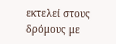εκτελεί στους δρόμους με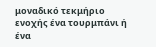μοναδικό τεκμήριο ενοχής ένα τουρμπάνι ή ένα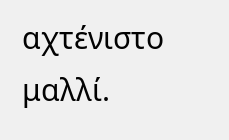αχτένιστο μαλλί.